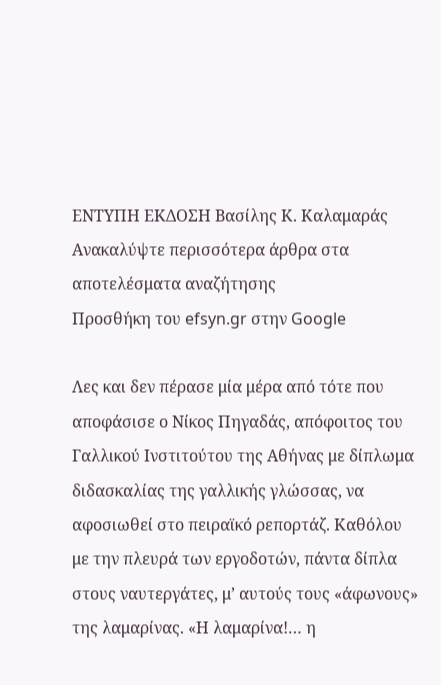ΕΝΤΥΠΗ ΕΚΔΟΣΗ Βασίλης Κ. Καλαμαράς
Ανακαλύψτε περισσότερα άρθρα στα αποτελέσματα αναζήτησης
Προσθήκη του efsyn.gr στην Google

Λες και δεν πέρασε μία μέρα από τότε που αποφάσισε ο Νίκος Πηγαδάς, απόφοιτος του Γαλλικού Ινστιτούτου της Αθήνας με δίπλωμα διδασκαλίας της γαλλικής γλώσσας, να αφοσιωθεί στο πειραϊκό ρεπορτάζ. Καθόλου με την πλευρά των εργοδοτών, πάντα δίπλα στους ναυτεργάτες, μ’ αυτούς τους «άφωνους» της λαμαρίνας. «Η λαμαρίνα!… η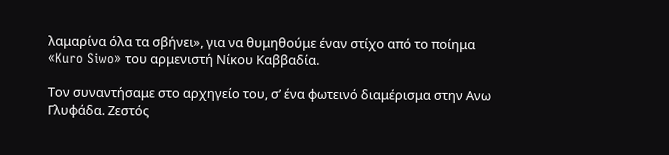λαμαρίνα όλα τα σβήνει», για να θυμηθούμε έναν στίχο από το ποίημα «Kuro Siwo» του αρμενιστή Νίκου Καββαδία.

Τον συναντήσαμε στο αρχηγείο του, σ’ ένα φωτεινό διαμέρισμα στην Ανω Γλυφάδα. Ζεστός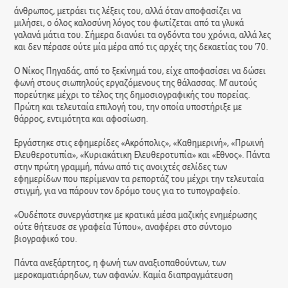άνθρωπος, μετράει τις λέξεις του, αλλά όταν αποφασίζει να μιλήσει, ο όλος καλοσύνη λόγος του φωτίζεται από τα γλυκά γαλανά μάτια του. Σήμερα διανύει τα ογδόντα του χρόνια, αλλά λες και δεν πέρασε ούτε μία μέρα από τις αρχές της δεκαετίας του ’70.

Ο Νίκος Πηγαδάς, από το ξεκίνημά του, είχε αποφασίσει να δώσει φωνή στους σιωπηλούς εργαζόμενους της θάλασσας. Μ’ αυτούς πορεύτηκε μέχρι το τέλος της δημοσιογραφικής του πορείας. Πρώτη και τελευταία επιλογή του, την οποία υποστήριξε με θάρρος, εντιμότητα και αφοσίωση.

Εργάστηκε στις εφημερίδες «Ακρόπολις», «Καθημερινή», «Πρωινή Ελευθεροτυπία», «Κυριακάτικη Ελευθεροτυπία» και «Εθνος». Πάντα στην πρώτη γραμμή, πάνω από τις ανοιχτές σελίδες των εφημερίδων που περίμεναν τα ρεπορτάζ του μέχρι την τελευταία στιγμή, για να πάρουν τον δρόμο τους για το τυπογραφείο.

«Ουδέποτε συνεργάστηκε με κρατικά μέσα μαζικής ενημέρωσης ούτε θήτευσε σε γραφεία Τύπου», αναφέρει στο σύντομο βιογραφικό του.

Πάντα ανεξάρτητος, η φωνή των αναξιοπαθούντων, των μεροκαματιάρηδων, των αφανών. Καμία διαπραγμάτευση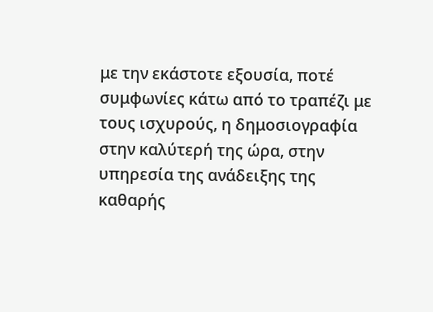με την εκάστοτε εξουσία, ποτέ συμφωνίες κάτω από το τραπέζι με τους ισχυρούς, η δημοσιογραφία στην καλύτερή της ώρα, στην υπηρεσία της ανάδειξης της καθαρής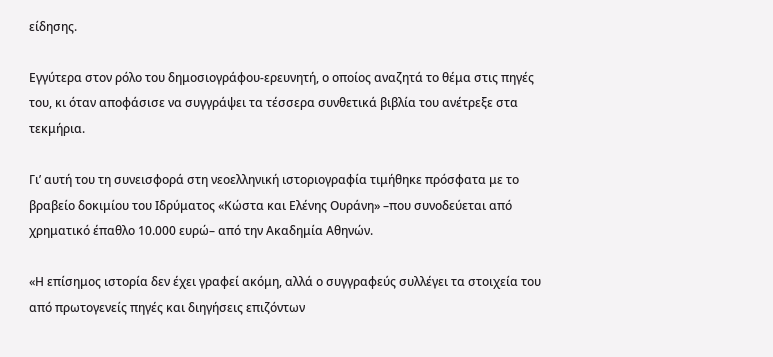είδησης.

Εγγύτερα στον ρόλο του δημοσιογράφου-ερευνητή, ο οποίος αναζητά το θέμα στις πηγές του, κι όταν αποφάσισε να συγγράψει τα τέσσερα συνθετικά βιβλία του ανέτρεξε στα τεκμήρια.

Γι’ αυτή του τη συνεισφορά στη νεοελληνική ιστοριογραφία τιμήθηκε πρόσφατα με το βραβείο δοκιμίου του Ιδρύματος «Κώστα και Ελένης Ουράνη» –που συνοδεύεται από χρηματικό έπαθλο 10.000 ευρώ– από την Ακαδημία Αθηνών.

«Η επίσημος ιστορία δεν έχει γραφεί ακόμη, αλλά ο συγγραφεύς συλλέγει τα στοιχεία του από πρωτογενείς πηγές και διηγήσεις επιζόντων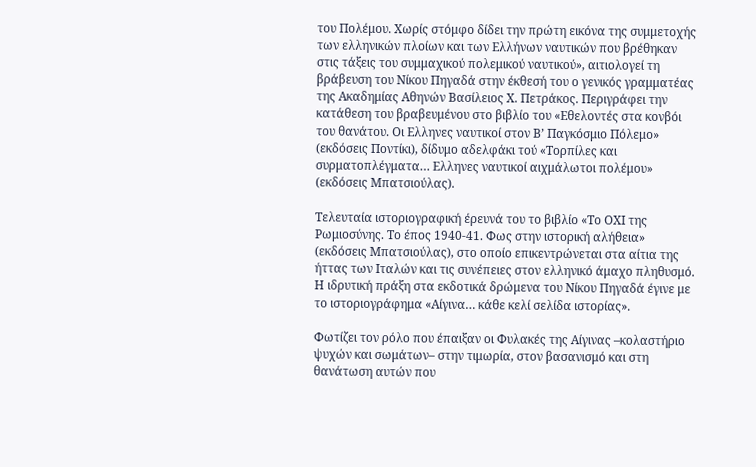του Πολέμου. Χωρίς στόμφο δίδει την πρώτη εικόνα της συμμετοχής των ελληνικών πλοίων και των Ελλήνων ναυτικών που βρέθηκαν στις τάξεις του συμμαχικού πολεμικού ναυτικού», αιτιολογεί τη βράβευση του Νίκου Πηγαδά στην έκθεσή του ο γενικός γραμματέας της Ακαδημίας Αθηνών Βασίλειος Χ. Πετράκος. Περιγράφει την κατάθεση του βραβευμένου στο βιβλίο του «Εθελοντές στα κονβόι του θανάτου. Οι Ελληνες ναυτικοί στον Β’ Παγκόσμιο Πόλεμο» (εκδόσεις Ποντίκι), δίδυμο αδελφάκι τού «Τορπίλες και συρματοπλέγματα… Ελληνες ναυτικοί αιχμάλωτοι πολέμου» (εκδόσεις Μπατσιούλας).

Τελευταία ιστοριογραφική έρευνά του το βιβλίο «Το ΟΧΙ της Ρωμιοσύνης. Το έπος 1940-41. Φως στην ιστορική αλήθεια» (εκδόσεις Μπατσιούλας), στο οποίο επικεντρώνεται στα αίτια της ήττας των Ιταλών και τις συνέπειες στον ελληνικό άμαχο πληθυσμό. Η ιδρυτική πράξη στα εκδοτικά δρώμενα του Νίκου Πηγαδά έγινε με το ιστοριογράφημα «Αίγινα… κάθε κελί σελίδα ιστορίας».

Φωτίζει τον ρόλο που έπαιξαν οι Φυλακές της Αίγινας –κολαστήριο ψυχών και σωμάτων– στην τιμωρία, στον βασανισμό και στη θανάτωση αυτών που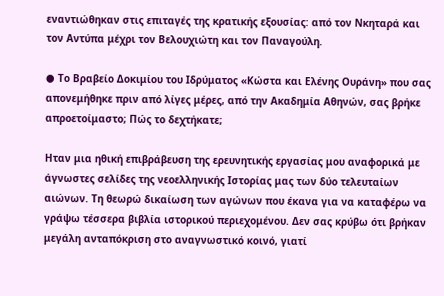εναντιώθηκαν στις επιταγές της κρατικής εξουσίας: από τον Νκηταρά και τον Αντύπα μέχρι τον Βελουχιώτη και τον Παναγούλη.

● Το Βραβείο Δοκιμίου του Ιδρύματος «Κώστα και Ελένης Ουράνη» που σας απονεμήθηκε πριν από λίγες μέρες, από την Ακαδημία Αθηνών, σας βρήκε απροετοίμαστο; Πώς το δεχτήκατε;

Ηταν μια ηθική επιβράβευση της ερευνητικής εργασίας μου αναφορικά με άγνωστες σελίδες της νεοελληνικής Ιστορίας μας των δύο τελευταίων αιώνων. Τη θεωρώ δικαίωση των αγώνων που έκανα για να καταφέρω να γράψω τέσσερα βιβλία ιστορικού περιεχομένου. Δεν σας κρύβω ότι βρήκαν μεγάλη ανταπόκριση στο αναγνωστικό κοινό, γιατί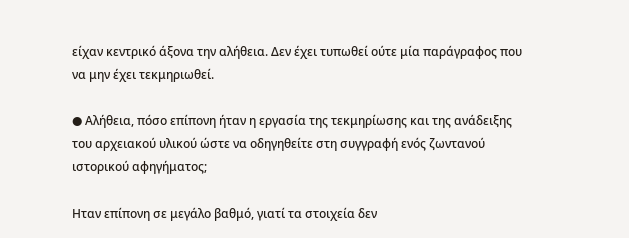είχαν κεντρικό άξονα την αλήθεια. Δεν έχει τυπωθεί ούτε μία παράγραφος που να μην έχει τεκμηριωθεί.

● Αλήθεια, πόσο επίπονη ήταν η εργασία της τεκμηρίωσης και της ανάδειξης του αρχειακού υλικού ώστε να οδηγηθείτε στη συγγραφή ενός ζωντανού ιστορικού αφηγήματος;

Ηταν επίπονη σε μεγάλο βαθμό, γιατί τα στοιχεία δεν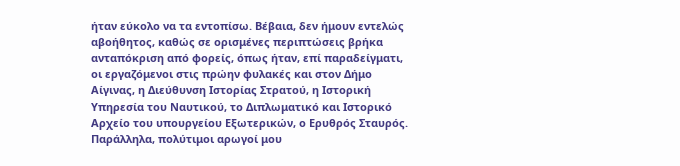ήταν εύκολο να τα εντοπίσω. Βέβαια, δεν ήμουν εντελώς αβοήθητος, καθώς σε ορισμένες περιπτώσεις βρήκα ανταπόκριση από φορείς, όπως ήταν, επί παραδείγματι, οι εργαζόμενοι στις πρώην φυλακές και στον Δήμο Αίγινας, η Διεύθυνση Ιστορίας Στρατού, η Ιστορική Υπηρεσία του Ναυτικού, το Διπλωματικό και Ιστορικό Αρχείο του υπουργείου Εξωτερικών, ο Ερυθρός Σταυρός. Παράλληλα, πολύτιμοι αρωγοί μου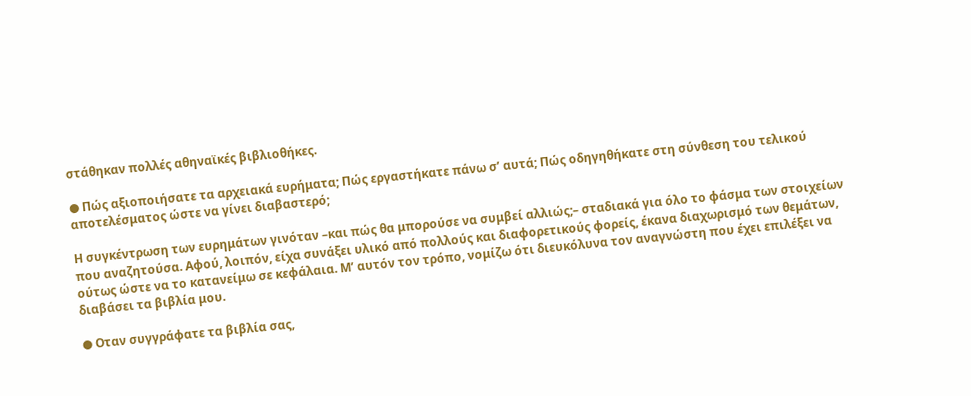στάθηκαν πολλές αθηναϊκές βιβλιοθήκες.

● Πώς αξιοποιήσατε τα αρχειακά ευρήματα; Πώς εργαστήκατε πάνω σ’ αυτά; Πώς οδηγηθήκατε στη σύνθεση του τελικού αποτελέσματος ώστε να γίνει διαβαστερό;

Η συγκέντρωση των ευρημάτων γινόταν –και πώς θα μπορούσε να συμβεί αλλιώς;– σταδιακά για όλο το φάσμα των στοιχείων που αναζητούσα. Αφού, λοιπόν, είχα συνάξει υλικό από πολλούς και διαφορετικούς φορείς, έκανα διαχωρισμό των θεμάτων, ούτως ώστε να το κατανείμω σε κεφάλαια. Μ’ αυτόν τον τρόπο, νομίζω ότι διευκόλυνα τον αναγνώστη που έχει επιλέξει να διαβάσει τα βιβλία μου.

● Οταν συγγράφατε τα βιβλία σας,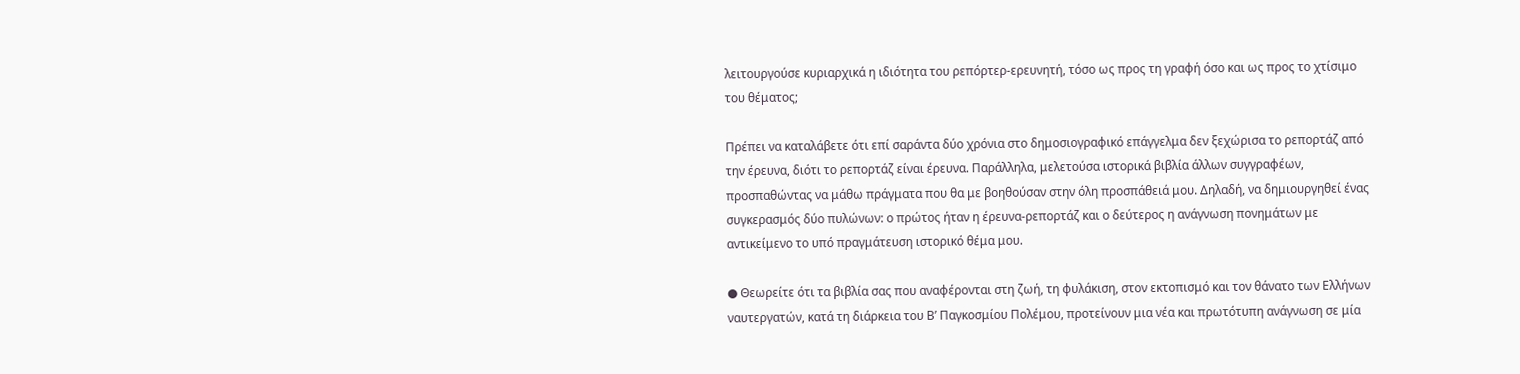λειτουργούσε κυριαρχικά η ιδιότητα του ρεπόρτερ-ερευνητή, τόσο ως προς τη γραφή όσο και ως προς το χτίσιμο του θέματος;

Πρέπει να καταλάβετε ότι επί σαράντα δύο χρόνια στο δημοσιογραφικό επάγγελμα δεν ξεχώρισα το ρεπορτάζ από την έρευνα, διότι το ρεπορτάζ είναι έρευνα. Παράλληλα, μελετούσα ιστορικά βιβλία άλλων συγγραφέων, προσπαθώντας να μάθω πράγματα που θα με βοηθούσαν στην όλη προσπάθειά μου. Δηλαδή, να δημιουργηθεί ένας συγκερασμός δύο πυλώνων: ο πρώτος ήταν η έρευνα-ρεπορτάζ και ο δεύτερος η ανάγνωση πονημάτων με αντικείμενο το υπό πραγμάτευση ιστορικό θέμα μου.

● Θεωρείτε ότι τα βιβλία σας που αναφέρονται στη ζωή, τη φυλάκιση, στον εκτοπισμό και τον θάνατο των Ελλήνων ναυτεργατών, κατά τη διάρκεια του Β’ Παγκοσμίου Πολέμου, προτείνουν μια νέα και πρωτότυπη ανάγνωση σε μία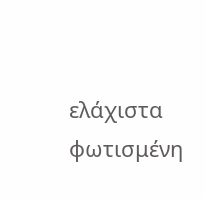ελάχιστα φωτισμένη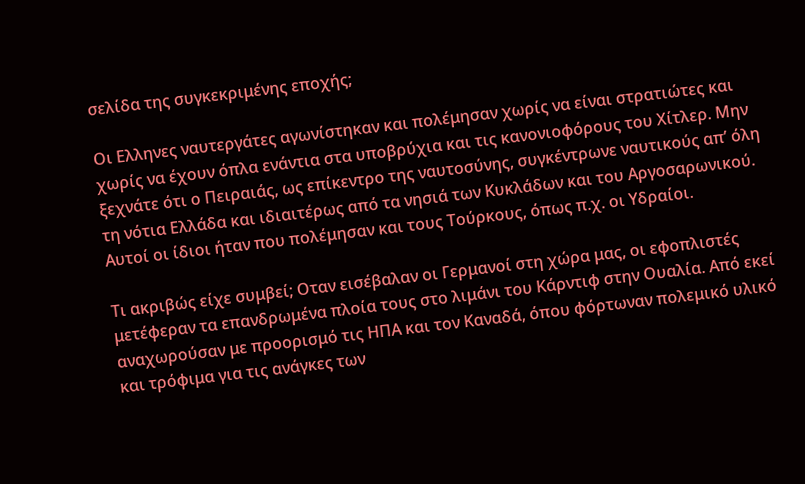σελίδα της συγκεκριμένης εποχής;

Οι Ελληνες ναυτεργάτες αγωνίστηκαν και πολέμησαν χωρίς να είναι στρατιώτες και χωρίς να έχουν όπλα ενάντια στα υποβρύχια και τις κανονιοφόρους του Χίτλερ. Μην ξεχνάτε ότι ο Πειραιάς, ως επίκεντρο της ναυτοσύνης, συγκέντρωνε ναυτικούς απ’ όλη τη νότια Ελλάδα και ιδιαιτέρως από τα νησιά των Κυκλάδων και του Αργοσαρωνικού. Αυτοί οι ίδιοι ήταν που πολέμησαν και τους Τούρκους, όπως π.χ. οι Υδραίοι.

Τι ακριβώς είχε συμβεί; Οταν εισέβαλαν οι Γερμανοί στη χώρα μας, οι εφοπλιστές μετέφεραν τα επανδρωμένα πλοία τους στο λιμάνι του Κάρντιφ στην Ουαλία. Από εκεί αναχωρούσαν με προορισμό τις ΗΠΑ και τον Καναδά, όπου φόρτωναν πολεμικό υλικό και τρόφιμα για τις ανάγκες των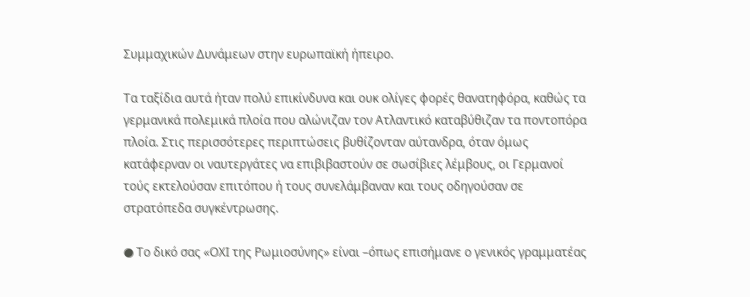Συμμαχικών Δυνάμεων στην ευρωπαϊκή ήπειρο.

Τα ταξίδια αυτά ήταν πολύ επικίνδυνα και ουκ ολίγες φορές θανατηφόρα, καθώς τα γερμανικά πολεμικά πλοία που αλώνιζαν τον Ατλαντικό καταβύθιζαν τα ποντοπόρα πλοία. Στις περισσότερες περιπτώσεις βυθίζονταν αύτανδρα, όταν όμως κατάφερναν οι ναυτεργάτες να επιβιβαστούν σε σωσίβιες λέμβους, οι Γερμανοί τούς εκτελούσαν επιτόπου ή τους συνελάμβαναν και τους οδηγούσαν σε στρατόπεδα συγκέντρωσης.

● Το δικό σας «ΟΧΙ της Ρωμιοσύνης» είναι –όπως επισήμανε ο γενικός γραμματέας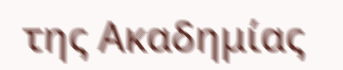της Ακαδημίας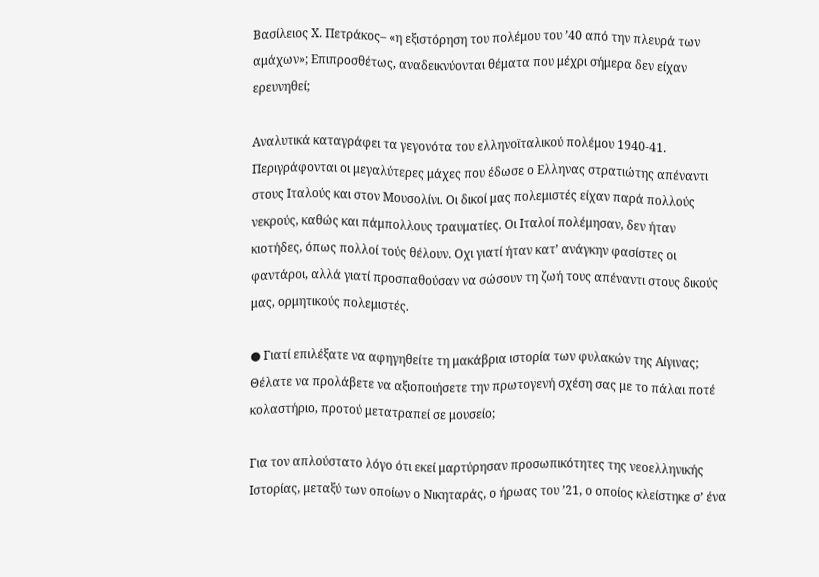Βασίλειος Χ. Πετράκος– «η εξιστόρηση του πολέμου του ’40 από την πλευρά των αμάχων»; Επιπροσθέτως, αναδεικνύονται θέματα που μέχρι σήμερα δεν είχαν ερευνηθεί;

Αναλυτικά καταγράφει τα γεγονότα του ελληνοϊταλικού πολέμου 1940-41. Περιγράφονται οι μεγαλύτερες μάχες που έδωσε ο Ελληνας στρατιώτης απέναντι στους Ιταλούς και στον Μουσολίνι. Οι δικοί μας πολεμιστές είχαν παρά πολλούς νεκρούς, καθώς και πάμπολλους τραυματίες. Οι Ιταλοί πολέμησαν, δεν ήταν κιοτήδες, όπως πολλοί τούς θέλουν. Οχι γιατί ήταν κατ’ ανάγκην φασίστες οι φαντάροι, αλλά γιατί προσπαθούσαν να σώσουν τη ζωή τους απέναντι στους δικούς μας, ορμητικούς πολεμιστές.

● Γιατί επιλέξατε να αφηγηθείτε τη μακάβρια ιστορία των φυλακών της Αίγινας; Θέλατε να προλάβετε να αξιοποιήσετε την πρωτογενή σχέση σας με το πάλαι ποτέ κολαστήριο, προτού μετατραπεί σε μουσείο;

Για τον απλούστατο λόγο ότι εκεί μαρτύρησαν προσωπικότητες της νεοελληνικής Ιστορίας, μεταξύ των οποίων ο Νικηταράς, ο ήρωας του ’21, ο οποίος κλείστηκε σ’ ένα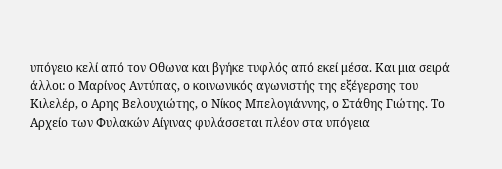υπόγειο κελί από τον Οθωνα και βγήκε τυφλός από εκεί μέσα. Και μια σειρά άλλοι: ο Μαρίνος Αντύπας, ο κοινωνικός αγωνιστής της εξέγερσης του Κιλελέρ, ο Αρης Βελουχιώτης, ο Νίκος Μπελογιάννης, ο Στάθης Γιώτης. Το Αρχείο των Φυλακών Αίγινας φυλάσσεται πλέον στα υπόγεια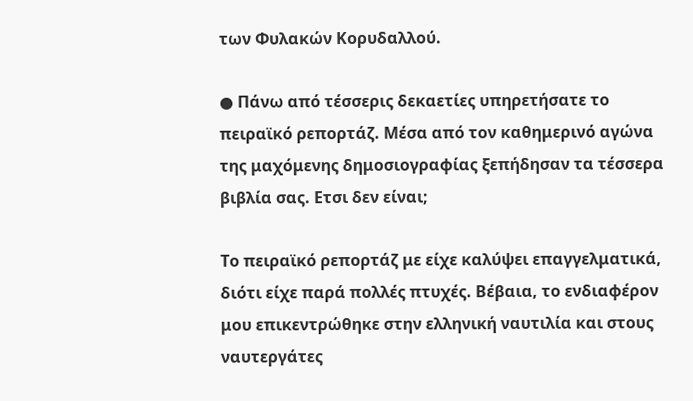των Φυλακών Κορυδαλλού.

● Πάνω από τέσσερις δεκαετίες υπηρετήσατε το πειραϊκό ρεπορτάζ. Μέσα από τον καθημερινό αγώνα της μαχόμενης δημοσιογραφίας ξεπήδησαν τα τέσσερα βιβλία σας. Ετσι δεν είναι;

Το πειραϊκό ρεπορτάζ με είχε καλύψει επαγγελματικά, διότι είχε παρά πολλές πτυχές. Βέβαια, το ενδιαφέρον μου επικεντρώθηκε στην ελληνική ναυτιλία και στους ναυτεργάτες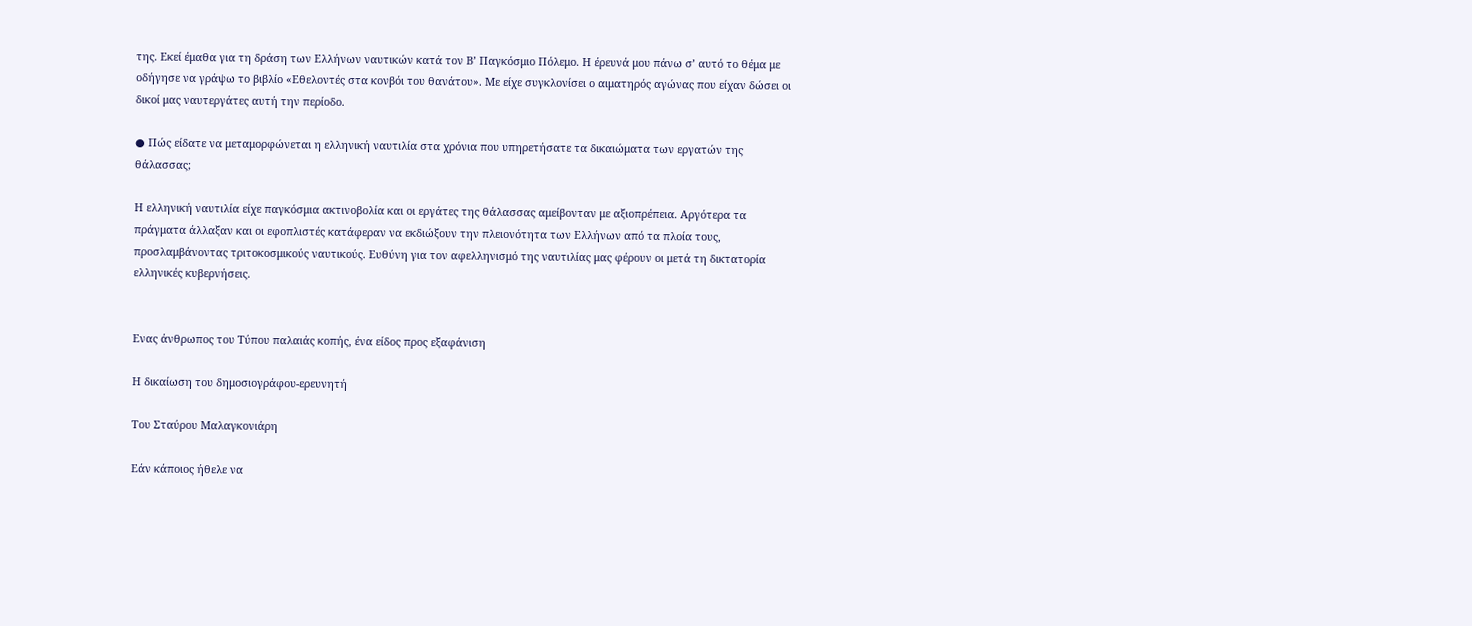της. Εκεί έμαθα για τη δράση των Ελλήνων ναυτικών κατά τον Β’ Παγκόσμιο Πόλεμο. Η έρευνά μου πάνω σ’ αυτό το θέμα με οδήγησε να γράψω το βιβλίο «Εθελοντές στα κονβόι του θανάτου». Με είχε συγκλονίσει ο αιματηρός αγώνας που είχαν δώσει οι δικοί μας ναυτεργάτες αυτή την περίοδο.

● Πώς είδατε να μεταμορφώνεται η ελληνική ναυτιλία στα χρόνια που υπηρετήσατε τα δικαιώματα των εργατών της θάλασσας;

Η ελληνική ναυτιλία είχε παγκόσμια ακτινοβολία και οι εργάτες της θάλασσας αμείβονταν με αξιοπρέπεια. Αργότερα τα πράγματα άλλαξαν και οι εφοπλιστές κατάφεραν να εκδιώξουν την πλειονότητα των Ελλήνων από τα πλοία τους, προσλαμβάνοντας τριτοκοσμικούς ναυτικούς. Ευθύνη για τον αφελληνισμό της ναυτιλίας μας φέρουν οι μετά τη δικτατορία ελληνικές κυβερνήσεις.


Ενας άνθρωπος του Τύπου παλαιάς κοπής, ένα είδος προς εξαφάνιση

Η δικαίωση του δημοσιογράφου-ερευνητή

Του Σταύρου Μαλαγκονιάρη

Εάν κάποιος ήθελε να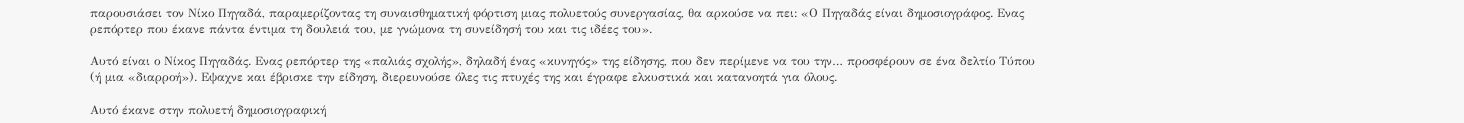παρουσιάσει τον Νίκο Πηγαδά, παραμερίζοντας τη συναισθηματική φόρτιση μιας πολυετούς συνεργασίας, θα αρκούσε να πει: «Ο Πηγαδάς είναι δημοσιογράφος. Ενας ρεπόρτερ που έκανε πάντα έντιμα τη δουλειά του, με γνώμονα τη συνείδησή του και τις ιδέες του».

Αυτό είναι ο Νίκος Πηγαδάς. Ενας ρεπόρτερ της «παλιάς σχολής», δηλαδή ένας «κυνηγός» της είδησης, που δεν περίμενε να του την… προσφέρουν σε ένα δελτίο Τύπου (ή μια «διαρροή»). Εψαχνε και έβρισκε την είδηση, διερευνούσε όλες τις πτυχές της και έγραφε ελκυστικά και κατανοητά για όλους.

Αυτό έκανε στην πολυετή δημοσιογραφική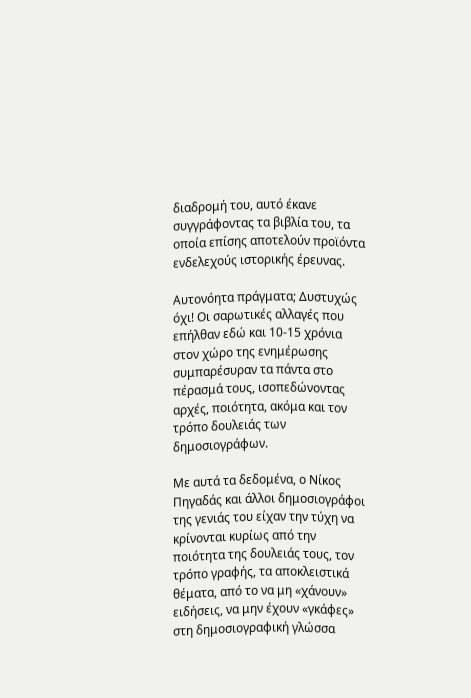διαδρομή του, αυτό έκανε συγγράφοντας τα βιβλία του, τα οποία επίσης αποτελούν προϊόντα ενδελεχούς ιστορικής έρευνας.

Αυτονόητα πράγματα; Δυστυχώς όχι! Οι σαρωτικές αλλαγές που επήλθαν εδώ και 10-15 χρόνια στον χώρο της ενημέρωσης συμπαρέσυραν τα πάντα στο πέρασμά τους, ισοπεδώνοντας αρχές, ποιότητα, ακόμα και τον τρόπο δουλειάς των δημοσιογράφων.

Με αυτά τα δεδομένα, ο Νίκος Πηγαδάς και άλλοι δημοσιογράφοι της γενιάς του είχαν την τύχη να κρίνονται κυρίως από την ποιότητα της δουλειάς τους, τον τρόπο γραφής, τα αποκλειστικά θέματα, από το να μη «χάνουν» ειδήσεις, να μην έχουν «γκάφες» στη δημοσιογραφική γλώσσα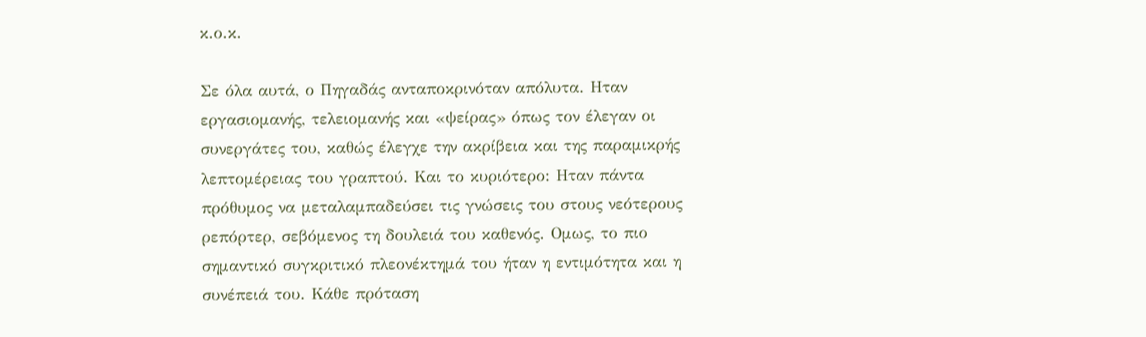κ.ο.κ.

Σε όλα αυτά, ο Πηγαδάς ανταποκρινόταν απόλυτα. Ηταν εργασιομανής, τελειομανής και «ψείρας» όπως τον έλεγαν οι συνεργάτες του, καθώς έλεγχε την ακρίβεια και της παραμικρής λεπτομέρειας του γραπτού. Και το κυριότερο: Ηταν πάντα πρόθυμος να μεταλαμπαδεύσει τις γνώσεις του στους νεότερους ρεπόρτερ, σεβόμενος τη δουλειά του καθενός. Ομως, το πιο σημαντικό συγκριτικό πλεονέκτημά του ήταν η εντιμότητα και η συνέπειά του. Κάθε πρόταση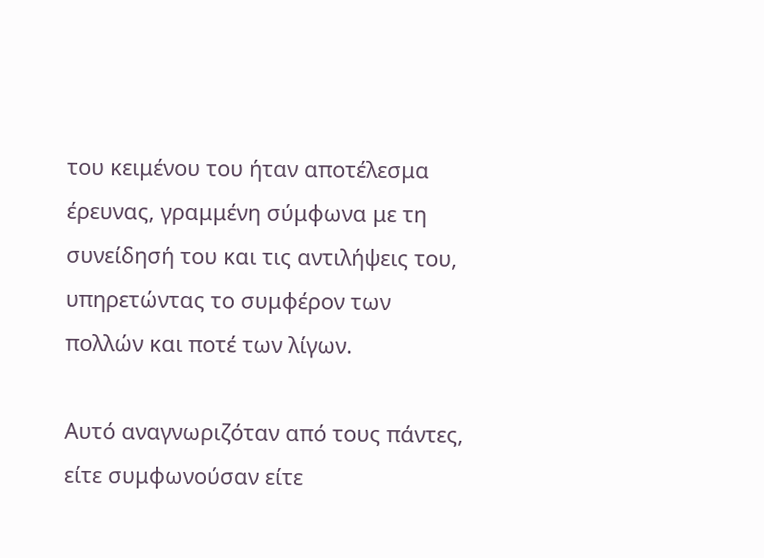του κειμένου του ήταν αποτέλεσμα έρευνας, γραμμένη σύμφωνα με τη συνείδησή του και τις αντιλήψεις του, υπηρετώντας το συμφέρον των πολλών και ποτέ των λίγων.

Αυτό αναγνωριζόταν από τους πάντες, είτε συμφωνούσαν είτε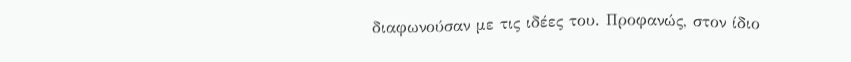διαφωνούσαν με τις ιδέες του. Προφανώς, στον ίδιο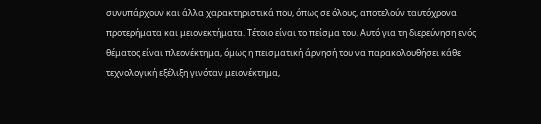συνυπάρχουν και άλλα χαρακτηριστικά που, όπως σε όλους, αποτελούν ταυτόχρονα προτερήματα και μειονεκτήματα. Τέτοιο είναι το πείσμα του. Αυτό για τη διερεύνηση ενός θέματος είναι πλεονέκτημα, όμως η πεισματική άρνησή του να παρακολουθήσει κάθε τεχνολογική εξέλιξη γινόταν μειονέκτημα,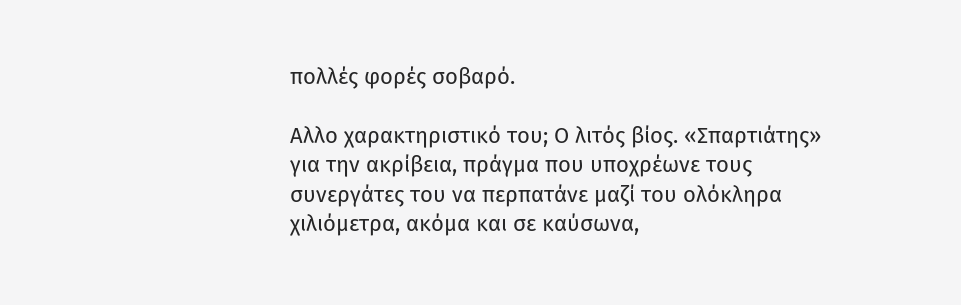πολλές φορές σοβαρό.

Αλλο χαρακτηριστικό του; Ο λιτός βίος. «Σπαρτιάτης» για την ακρίβεια, πράγμα που υποχρέωνε τους συνεργάτες του να περπατάνε μαζί του ολόκληρα χιλιόμετρα, ακόμα και σε καύσωνα,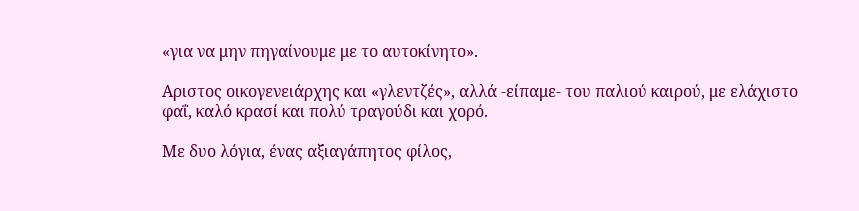«για να μην πηγαίνουμε με το αυτοκίνητο».

Αριστος οικογενειάρχης και «γλεντζές», αλλά -είπαμε- του παλιού καιρού, με ελάχιστο φαΐ, καλό κρασί και πολύ τραγούδι και χορό.

Με δυο λόγια, ένας αξιαγάπητος φίλος,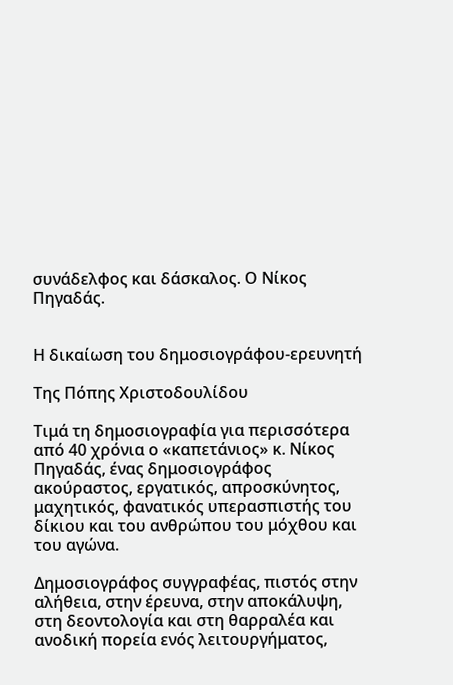συνάδελφος και δάσκαλος. Ο Νίκος Πηγαδάς.


Η δικαίωση του δημοσιογράφου-ερευνητή

Της Πόπης Χριστοδουλίδου

Τιμά τη δημοσιογραφία για περισσότερα από 40 χρόνια ο «καπετάνιος» κ. Νίκος Πηγαδάς, ένας δημοσιογράφος ακούραστος, εργατικός, απροσκύνητος, μαχητικός, φανατικός υπερασπιστής του δίκιου και του ανθρώπου του μόχθου και του αγώνα.

Δημοσιογράφος συγγραφέας, πιστός στην αλήθεια, στην έρευνα, στην αποκάλυψη, στη δεοντολογία και στη θαρραλέα και ανοδική πορεία ενός λειτουργήματος,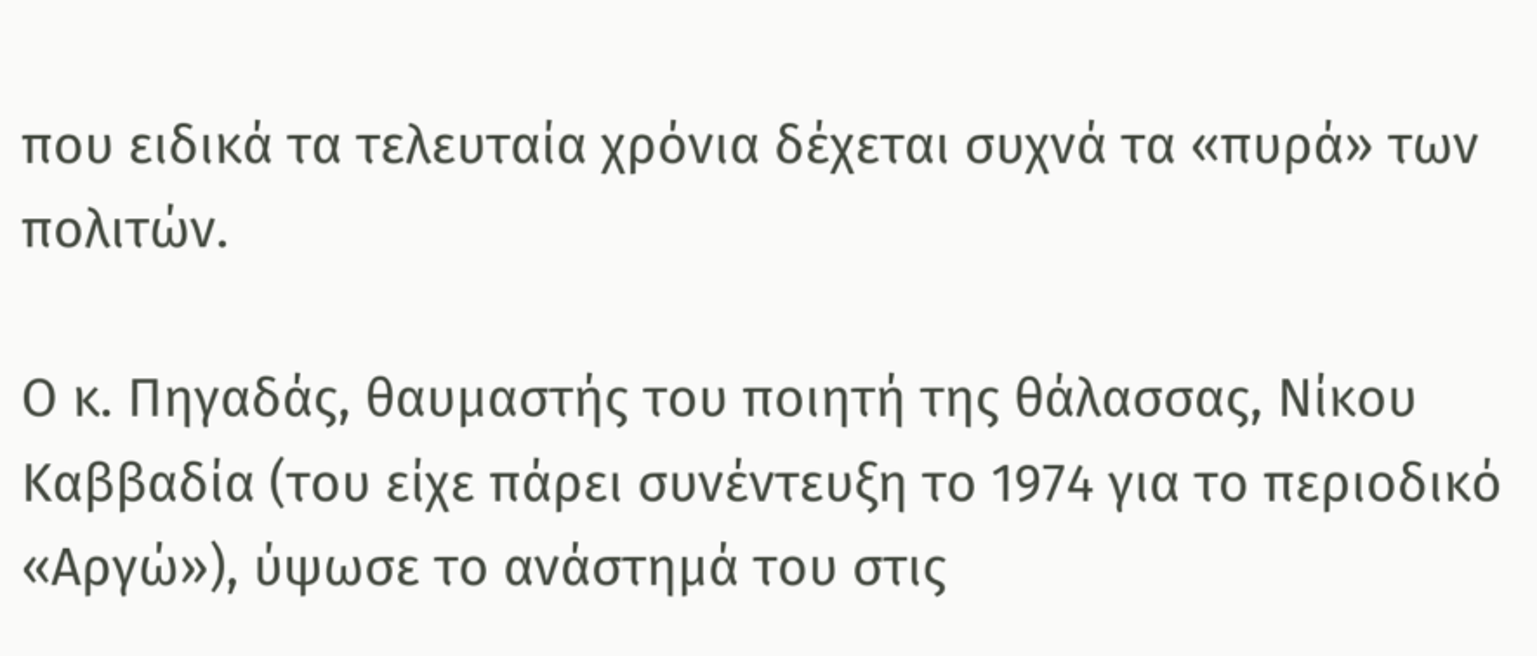που ειδικά τα τελευταία χρόνια δέχεται συχνά τα «πυρά» των πολιτών.

Ο κ. Πηγαδάς, θαυμαστής του ποιητή της θάλασσας, Νίκου Καββαδία (του είχε πάρει συνέντευξη το 1974 για το περιοδικό «Αργώ»), ύψωσε το ανάστημά του στις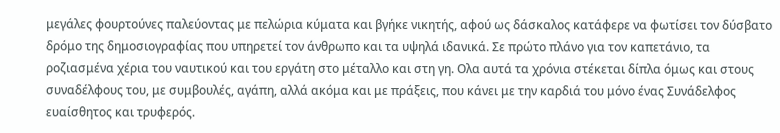μεγάλες φουρτούνες παλεύοντας με πελώρια κύματα και βγήκε νικητής, αφού ως δάσκαλος κατάφερε να φωτίσει τον δύσβατο δρόμο της δημοσιογραφίας που υπηρετεί τον άνθρωπο και τα υψηλά ιδανικά. Σε πρώτο πλάνο για τον καπετάνιο, τα ροζιασμένα χέρια του ναυτικού και του εργάτη στο μέταλλο και στη γη. Ολα αυτά τα χρόνια στέκεται δίπλα όμως και στους συναδέλφους του, με συμβουλές, αγάπη, αλλά ακόμα και με πράξεις, που κάνει με την καρδιά του μόνο ένας Συνάδελφος ευαίσθητος και τρυφερός.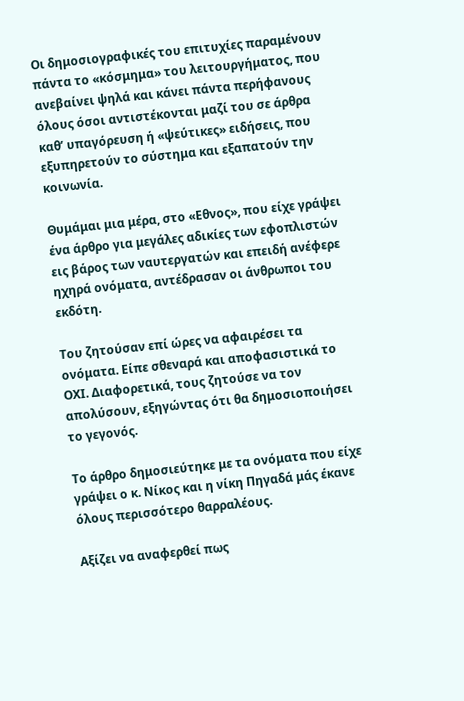Οι δημοσιογραφικές του επιτυχίες παραμένουν πάντα το «κόσμημα» του λειτουργήματος, που ανεβαίνει ψηλά και κάνει πάντα περήφανους όλους όσοι αντιστέκονται μαζί του σε άρθρα καθ’ υπαγόρευση ή «ψεύτικες» ειδήσεις, που εξυπηρετούν το σύστημα και εξαπατούν την κοινωνία.

Θυμάμαι μια μέρα, στο «Εθνος», που είχε γράψει ένα άρθρο για μεγάλες αδικίες των εφοπλιστών εις βάρος των ναυτεργατών και επειδή ανέφερε ηχηρά ονόματα, αντέδρασαν οι άνθρωποι του εκδότη.

Του ζητούσαν επί ώρες να αφαιρέσει τα ονόματα. Είπε σθεναρά και αποφασιστικά το ΟΧΙ. Διαφορετικά, τους ζητούσε να τον απολύσουν, εξηγώντας ότι θα δημοσιοποιήσει το γεγονός.

Το άρθρο δημοσιεύτηκε με τα ονόματα που είχε γράψει ο κ. Νίκος και η νίκη Πηγαδά μάς έκανε όλους περισσότερο θαρραλέους.

Αξίζει να αναφερθεί πως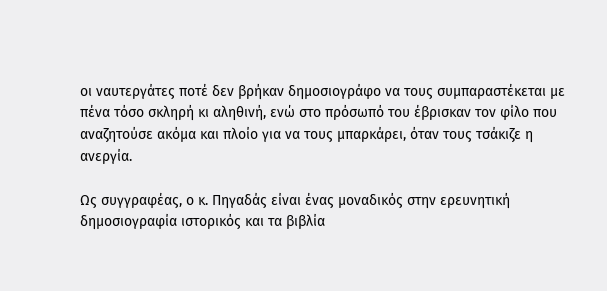οι ναυτεργάτες ποτέ δεν βρήκαν δημοσιογράφο να τους συμπαραστέκεται με πένα τόσο σκληρή κι αληθινή, ενώ στο πρόσωπό του έβρισκαν τον φίλο που αναζητούσε ακόμα και πλοίο για να τους μπαρκάρει, όταν τους τσάκιζε η ανεργία.

Ως συγγραφέας, ο κ. Πηγαδάς είναι ένας μοναδικός στην ερευνητική δημοσιογραφία ιστορικός και τα βιβλία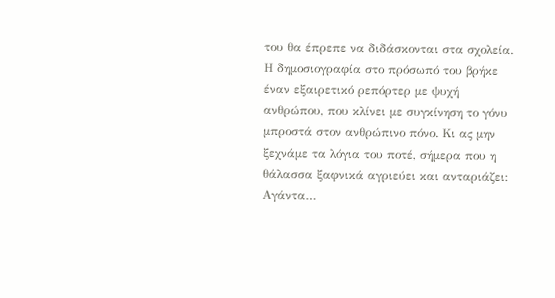του θα έπρεπε να διδάσκονται στα σχολεία. Η δημοσιογραφία στο πρόσωπό του βρήκε έναν εξαιρετικό ρεπόρτερ με ψυχή ανθρώπου, που κλίνει με συγκίνηση το γόνυ μπροστά στον ανθρώπινο πόνο. Κι ας μην ξεχνάμε τα λόγια του ποτέ, σήμερα που η θάλασσα ξαφνικά αγριεύει και ανταριάζει: Αγάντα…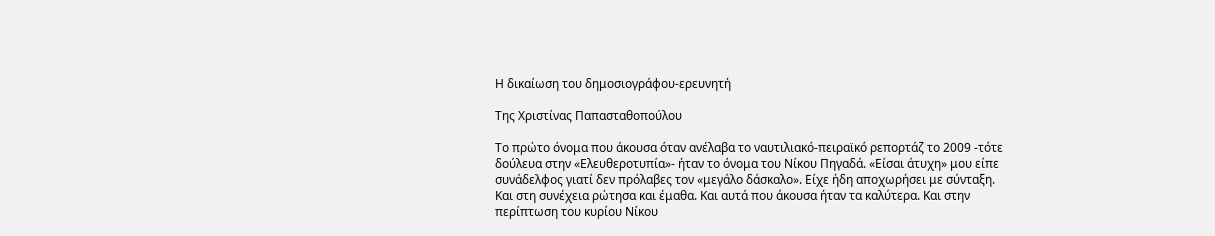Η δικαίωση του δημοσιογράφου-ερευνητή

Της Χριστίνας Παπασταθοπούλου

Το πρώτο όνομα που άκουσα όταν ανέλαβα το ναυτιλιακό-πειραϊκό ρεπορτάζ το 2009 -τότε δούλευα στην «Ελευθεροτυπία»- ήταν το όνομα του Νίκου Πηγαδά. «Είσαι άτυχη» μου είπε συνάδελφος γιατί δεν πρόλαβες τον «μεγάλο δάσκαλο». Είχε ήδη αποχωρήσει με σύνταξη. Και στη συνέχεια ρώτησα και έμαθα. Και αυτά που άκουσα ήταν τα καλύτερα. Και στην περίπτωση του κυρίου Νίκου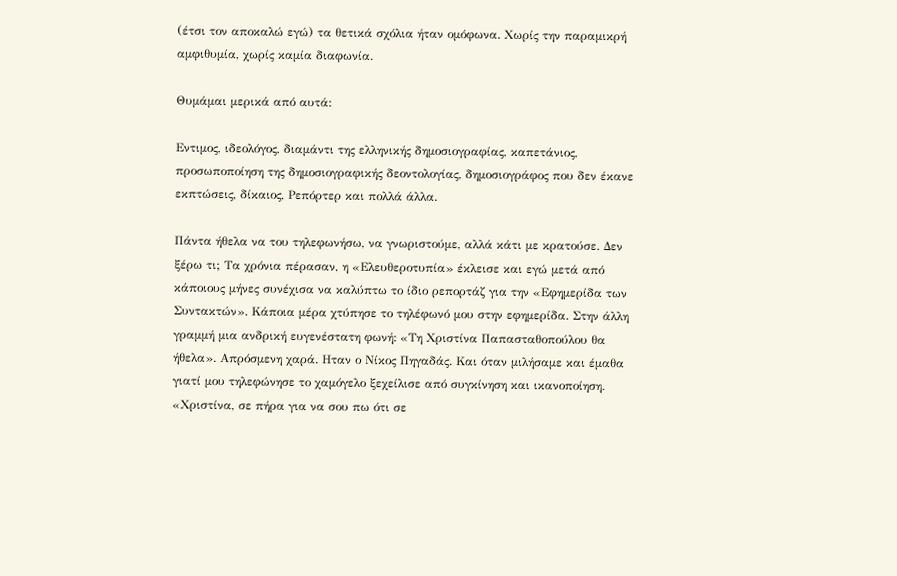(έτσι τον αποκαλώ εγώ) τα θετικά σχόλια ήταν ομόφωνα. Χωρίς την παραμικρή αμφιθυμία, χωρίς καμία διαφωνία.

Θυμάμαι μερικά από αυτά:

Εντιμος, ιδεολόγος, διαμάντι της ελληνικής δημοσιογραφίας, καπετάνιος, προσωποποίηση της δημοσιογραφικής δεοντολογίας, δημοσιογράφος που δεν έκανε εκπτώσεις, δίκαιος, Ρεπόρτερ και πολλά άλλα.

Πάντα ήθελα να του τηλεφωνήσω, να γνωριστούμε, αλλά κάτι με κρατούσε. Δεν ξέρω τι; Τα χρόνια πέρασαν, η «Ελευθεροτυπία» έκλεισε και εγώ μετά από κάποιους μήνες συνέχισα να καλύπτω το ίδιο ρεπορτάζ για την «Εφημερίδα των Συντακτών». Κάποια μέρα χτύπησε το τηλέφωνό μου στην εφημερίδα. Στην άλλη γραμμή μια ανδρική ευγενέστατη φωνή: «Τη Χριστίνα Παπασταθοπούλου θα ήθελα». Απρόσμενη χαρά. Ηταν ο Νίκος Πηγαδάς. Και όταν μιλήσαμε και έμαθα γιατί μου τηλεφώνησε το χαμόγελο ξεχείλισε από συγκίνηση και ικανοποίηση. «Χριστίνα, σε πήρα για να σου πω ότι σε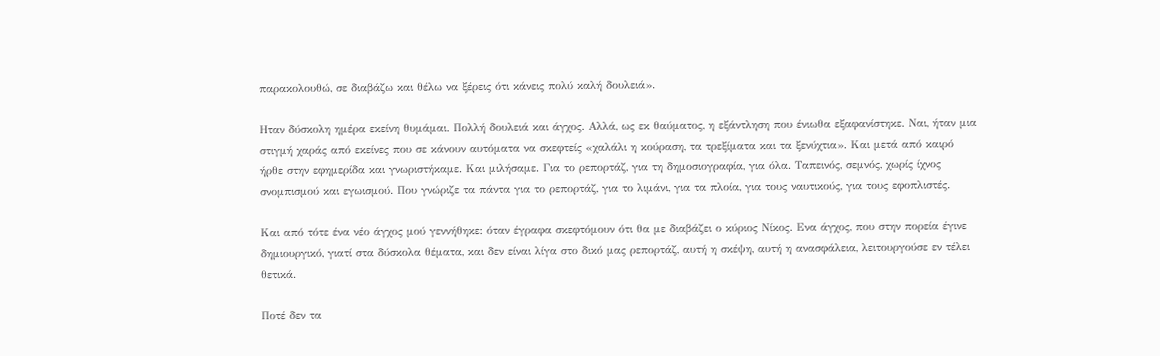παρακολουθώ, σε διαβάζω και θέλω να ξέρεις ότι κάνεις πολύ καλή δουλειά».

Ηταν δύσκολη ημέρα εκείνη θυμάμαι. Πολλή δουλειά και άγχος. Αλλά, ως εκ θαύματος, η εξάντληση που ένιωθα εξαφανίστηκε. Ναι, ήταν μια στιγμή χαράς από εκείνες που σε κάνουν αυτόματα να σκεφτείς «χαλάλι η κούραση, τα τρεξίματα και τα ξενύχτια». Και μετά από καιρό ήρθε στην εφημερίδα και γνωριστήκαμε. Και μιλήσαμε. Για το ρεπορτάζ, για τη δημοσιογραφία, για όλα. Ταπεινός, σεμνός, χωρίς ίχνος σνομπισμού και εγωισμού. Που γνώριζε τα πάντα για το ρεπορτάζ, για το λιμάνι, για τα πλοία, για τους ναυτικούς, για τους εφοπλιστές.

Και από τότε ένα νέο άγχος μού γεννήθηκε: όταν έγραφα σκεφτόμουν ότι θα με διαβάζει ο κύριος Νίκος. Ενα άγχος, που στην πορεία έγινε δημιουργικό, γιατί στα δύσκολα θέματα, και δεν είναι λίγα στο δικό μας ρεπορτάζ, αυτή η σκέψη, αυτή η ανασφάλεια, λειτουργούσε εν τέλει θετικά.

Ποτέ δεν τα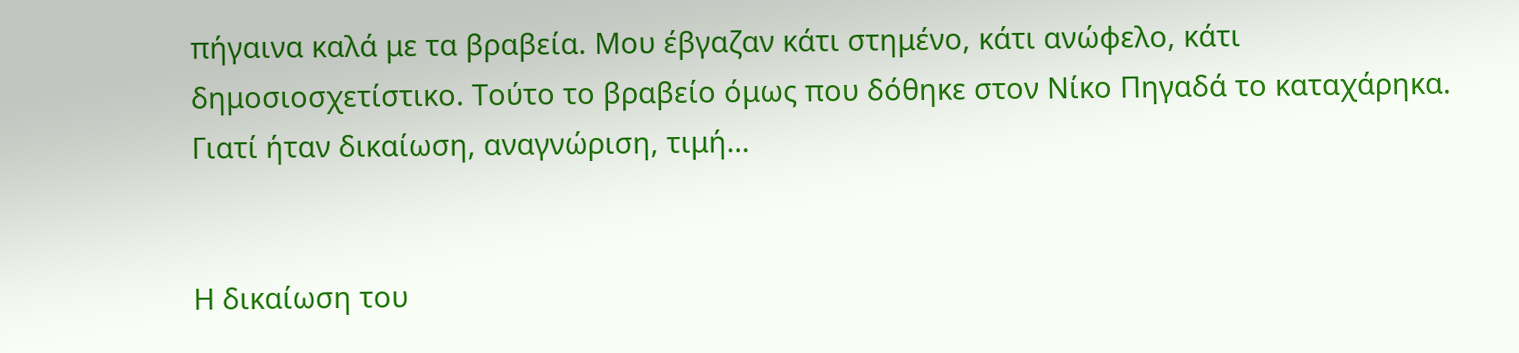πήγαινα καλά με τα βραβεία. Μου έβγαζαν κάτι στημένο, κάτι ανώφελο, κάτι δημοσιοσχετίστικο. Τούτο το βραβείο όμως που δόθηκε στον Νίκο Πηγαδά το καταχάρηκα. Γιατί ήταν δικαίωση, αναγνώριση, τιμή…


Η δικαίωση του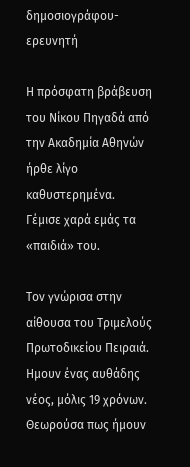δημοσιογράφου-ερευνητή

Η πρόσφατη βράβευση του Νίκου Πηγαδά από την Ακαδημία Αθηνών ήρθε λίγο καθυστερημένα. Γέμισε χαρά εμάς τα «παιδιά» του.

Τον γνώρισα στην αίθουσα του Τριμελούς Πρωτοδικείου Πειραιά. Ημουν ένας αυθάδης νέος, μόλις 19 χρόνων. Θεωρούσα πως ήμουν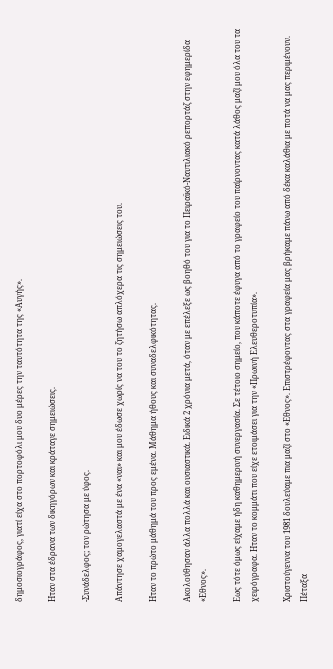δημοσιογράφος, γιατί είχα στο πορτοφόλι μου δυο μέρες την ταυτότητα της «Αυγής».

Ηταν στα έδρανα των δικηγόρων και κράταγε σημειώσεις.

-Συνάδελφος; τον ρώτησα με ύφος.

Απάντησε χαμογελαστά με ένα «ναι» και μου έδωσε χωρίς να του το ζητήσω απλόχερα τις σημειώσεις του.

Ηταν το πρώτο μάθημά του προς εμένα. Μάθημα ήθους και συναδελφικότητας.

Ακολούθησαν άλλα πολλά και ουσιαστικά. Ειδικά 2 χρόνια μετά, όταν με επέλεξε ως βοηθό του για το Πειραϊκό-Ναυτιλιακό ρεπορτάζ στην εφημερίδα «Εθνος».

Εως τότε όμως είχαμε ήδη καθημερινή συνεργασία. Σε τέτοιο σημείο, που κάποτε έφυγα από το γραφείο του παίρνοντας κατά λάθος μαζί μου όλα του τα χειρόγραφα. Ηταν το κομμάτι που είχε ετοιμάσει για την «Πρωινή Ελευθεροτυπία».

Χριστούγεννα του 1981 δουλεύαμε πια μαζί στο «Εθνος». Επιστρέφοντας στα γραφεία μας βρήκαμε πάνω από δέκα καλάθια με ποτά να μας περιμένουν. Πέταξα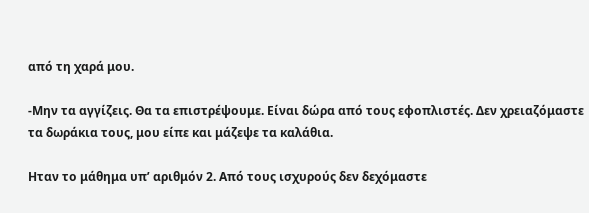από τη χαρά μου.

-Μην τα αγγίζεις. Θα τα επιστρέψουμε. Είναι δώρα από τους εφοπλιστές. Δεν χρειαζόμαστε τα δωράκια τους, μου είπε και μάζεψε τα καλάθια.

Ηταν το μάθημα υπ’ αριθμόν 2. Από τους ισχυρούς δεν δεχόμαστε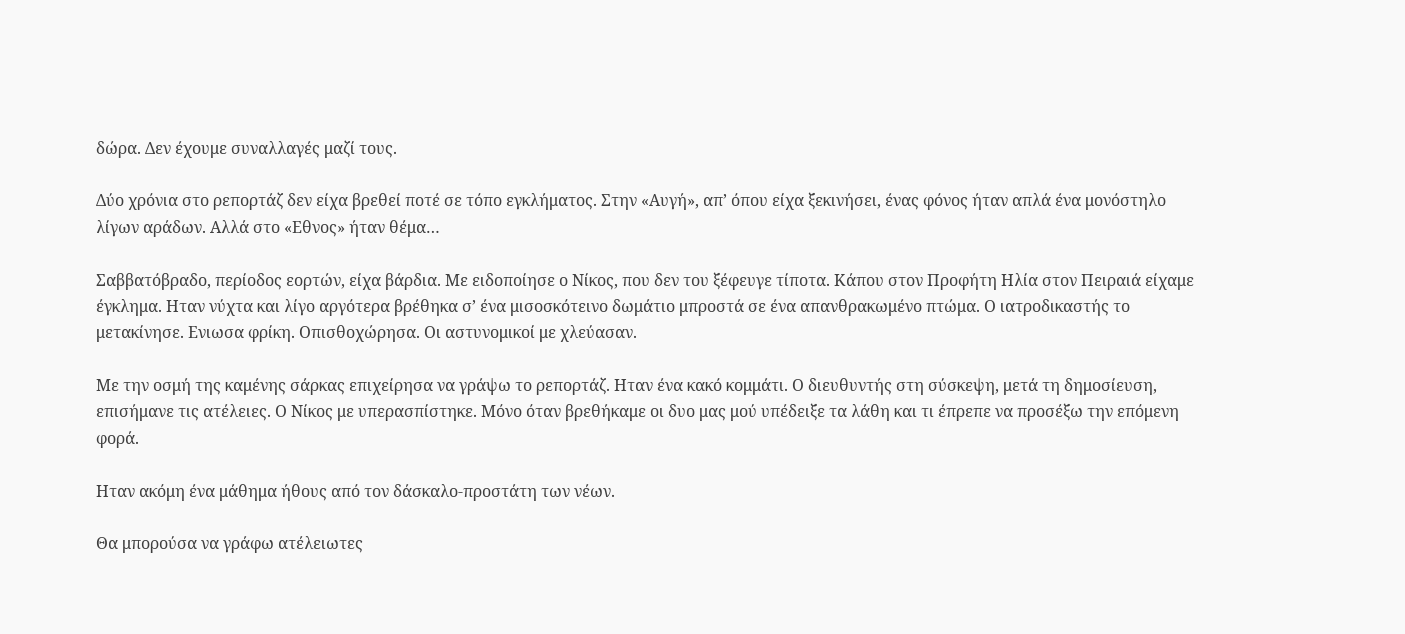δώρα. Δεν έχουμε συναλλαγές μαζί τους.

Δύο χρόνια στο ρεπορτάζ δεν είχα βρεθεί ποτέ σε τόπο εγκλήματος. Στην «Αυγή», απ’ όπου είχα ξεκινήσει, ένας φόνος ήταν απλά ένα μονόστηλο λίγων αράδων. Αλλά στο «Εθνος» ήταν θέμα…

Σαββατόβραδο, περίοδος εορτών, είχα βάρδια. Με ειδοποίησε ο Νίκος, που δεν του ξέφευγε τίποτα. Κάπου στον Προφήτη Ηλία στον Πειραιά είχαμε έγκλημα. Ηταν νύχτα και λίγο αργότερα βρέθηκα σ’ ένα μισοσκότεινο δωμάτιο μπροστά σε ένα απανθρακωμένο πτώμα. Ο ιατροδικαστής το μετακίνησε. Ενιωσα φρίκη. Οπισθοχώρησα. Οι αστυνομικοί με χλεύασαν.

Με την οσμή της καμένης σάρκας επιχείρησα να γράψω το ρεπορτάζ. Ηταν ένα κακό κομμάτι. Ο διευθυντής στη σύσκεψη, μετά τη δημοσίευση, επισήμανε τις ατέλειες. Ο Νίκος με υπερασπίστηκε. Μόνο όταν βρεθήκαμε οι δυο μας μού υπέδειξε τα λάθη και τι έπρεπε να προσέξω την επόμενη φορά.

Ηταν ακόμη ένα μάθημα ήθους από τον δάσκαλο-προστάτη των νέων.

Θα μπορούσα να γράφω ατέλειωτες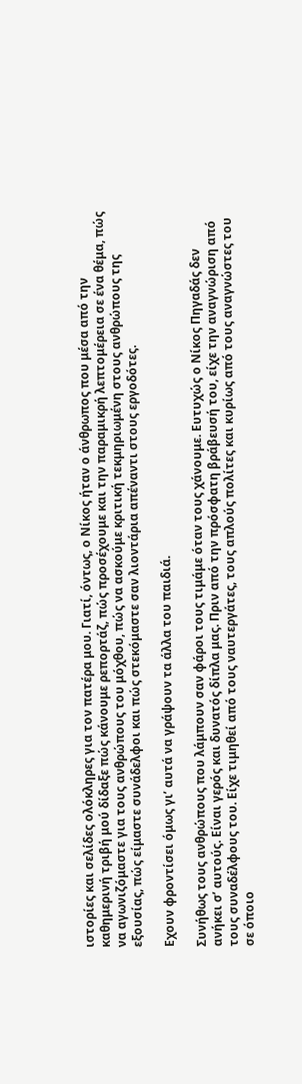ιστορίες και σελίδες ολόκληρες για τον πατέρα μου. Γιατί, όντως, ο Νίκος ήταν ο άνθρωπος που μέσα από την καθημερινή τριβή μού δίδαξε πώς κάνουμε ρεπορτάζ, πώς προσέχουμε και την παραμικρή λεπτομέρεια σε ένα θέμα, πώς να αγωνιζόμαστε για τους ανθρώπους του μόχθου, πώς να ασκούμε κριτική τεκμηριωμένη στους ανθρώπους της εξουσίας, πώς είμαστε συνάδελφοι και πώς στεκόμαστε σαν λιοντάρια απέναντι στους εργοδότες.

Εχουν φροντίσει όμως γι’ αυτά να γράψουν τα άλλα του παιδιά.

Συνήθως τους ανθρώπους που λάμπουν σαν φάροι τους τιμάμε όταν τους χάνουμε. Ευτυχώς ο Νίκος Πηγαδάς δεν ανήκει σ’ αυτούς. Είναι γερός και δυνατός δίπλα μας. Πριν από την πρόσφατη βράβευσή του, είχε την αναγνώριση από τους συναδέλφους του. Είχε τιμηθεί από τους ναυτεργάτες, τους απλούς πολίτες και κυρίως από τους αναγνώστες του σε όποιο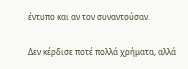έντυπο και αν τον συναντούσαν.

Δεν κέρδισε ποτέ πολλά χρήματα, αλλά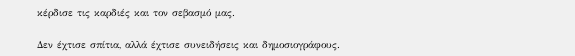κέρδισε τις καρδιές και τον σεβασμό μας.

Δεν έχτισε σπίτια, αλλά έχτισε συνειδήσεις και δημοσιογράφους.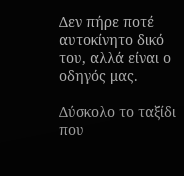Δεν πήρε ποτέ αυτοκίνητο δικό του, αλλά είναι ο οδηγός μας.

Δύσκολο το ταξίδι που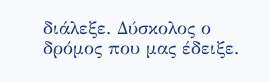διάλεξε. Δύσκολος ο δρόμος που μας έδειξε.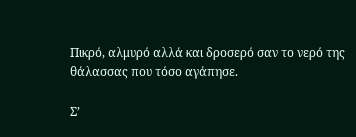Πικρό, αλμυρό αλλά και δροσερό σαν το νερό της θάλασσας που τόσο αγάπησε.

Σ’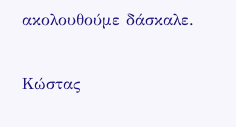ακολουθούμε δάσκαλε.

Kώστας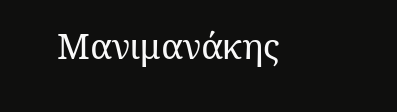Μανιμανάκης